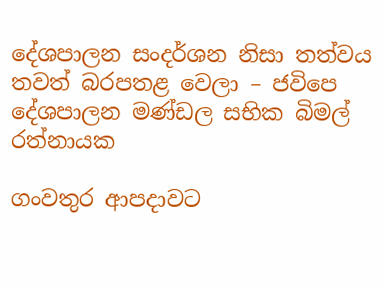දේශපාලන සංදර්ශන නිසා තත්වය තවත් බරපතළ වෙලා – ජවිපෙ දේශපාලන මණ්ඩල සභික බිමල් රත්නායක

ගංවතුර ආපදාවට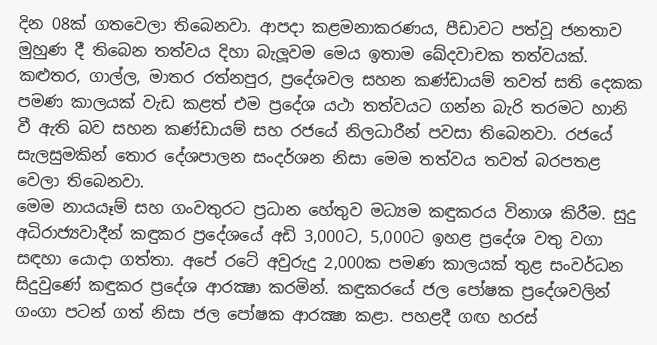දින 08ක් ගතවෙලා තිබෙනවා. ආපදා කළමනාකරණය, පීඩාවට පත්වූ ජනතාව මුහුණ දී තිබෙන තත්වය දිහා බැලූවම මෙය ඉතාම ඛේදවාචක තත්වයක්. කළුතර, ගාල්ල, මාතර රත්නපුර, ප්‍රදේශවල සහන කණ්ඩායම් තවත් සති දෙකක පමණ කාලයක් වැඩ කළත් එම ප්‍රදේශ යථා තත්වයට ගන්න බැරි තරමට හානි වී ඇති බව සහන කණ්ඩායම් සහ රජයේ නිලධාරීන් පවසා තිබෙනවා. රජයේ සැලසුමකින් තොර දේශපාලන සංදර්ශන නිසා මෙම තත්වය තවත් බරපතළ වෙලා තිබෙනවා.
මෙම නායයෑම් සහ ගංවතුරට ප්‍රධාන හේතුව මධ්‍යම කඳුකරය විනාශ කිරීම. සුදු අධිරාජ්‍යවාදීන් කඳුකර ප්‍රදේශයේ අඩි 3,000ට, 5,000ට ඉහළ ප්‍රදේශ වතු වගා සඳහා යොදා ගත්තා. අපේ රටේ අවුරුදු 2,000ක පමණ කාලයක් තුළ සංවර්ධන සිදුවුණේ කඳුකර ප්‍රදේශ ආරක්‍ෂා කරමින්. කඳුකරයේ ජල පෝෂක ප්‍රදේශවලින් ගංගා පටන් ගත් නිසා ජල පෝෂක ආරක්‍ෂා කළා. පහළදී ගඟ හරස්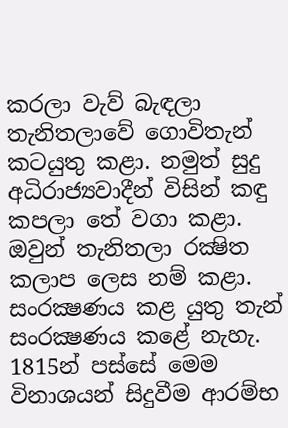කරලා වැව් බැඳලා තැනිතලාවේ ගොවිතැන් කටයුතු කළා. නමුත් සුදු අධිරාජ්‍යවාදීන් විසින් කඳු කපලා තේ වගා කළා. ඔවුන් තැනිතලා රක්‍ෂිත කලාප ලෙස නම් කළා. සංරක්‍ෂණය කළ යුතු තැන් සංරක්‍ෂණය කළේ නැහැ. 1815න් පස්සේ මෙම විනාශයන් සිදුවීම ආරම්භ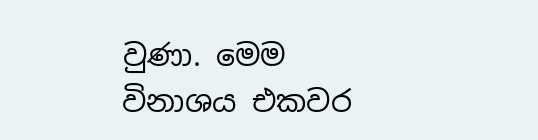වුණා. මෙම විනාශය එකවර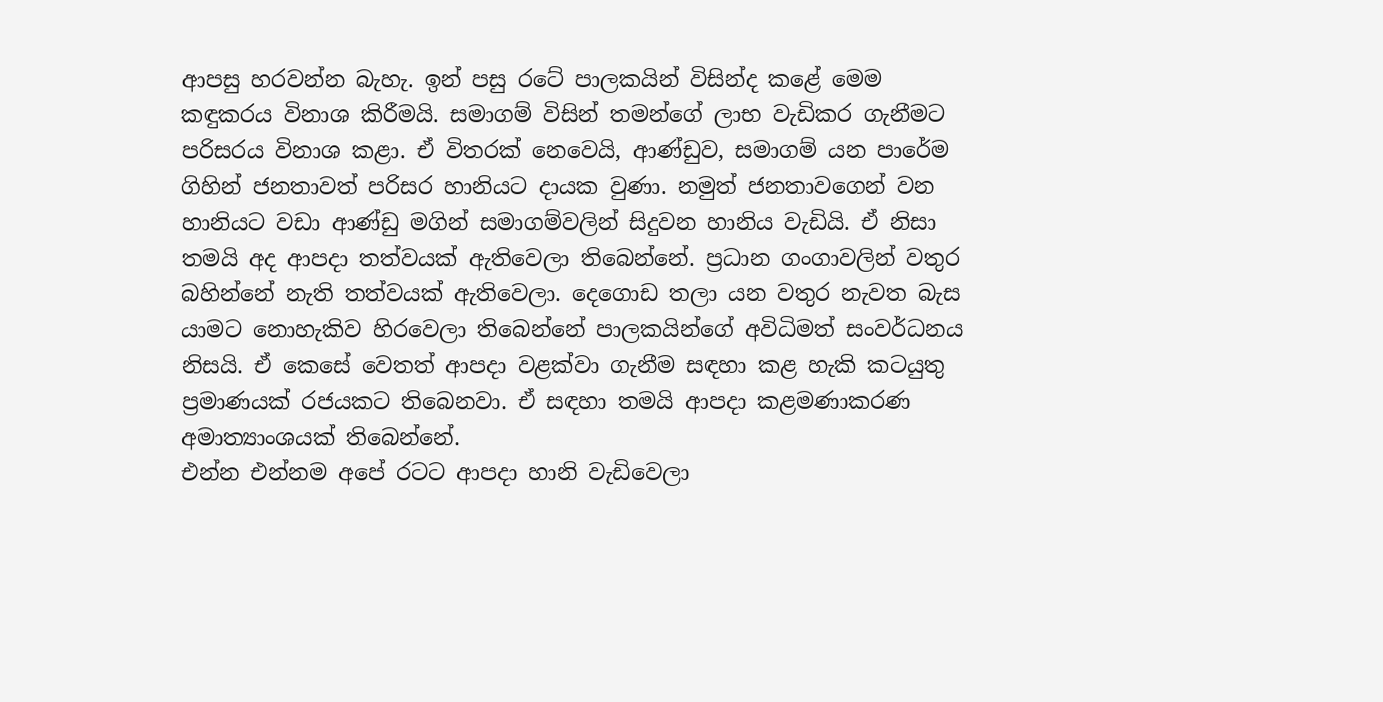ආපසු හරවන්න බැහැ. ඉන් පසු රටේ පාලකයින් විසින්ද කළේ මෙම කඳුකරය විනාශ කිරීමයි. සමාගම් විසින් තමන්ගේ ලාභ වැඩිකර ගැනීමට පරිසරය විනාශ කළා. ඒ විතරක් නෙවෙයි, ආණ්ඩුව, සමාගම් යන පාරේම ගිහින් ජනතාවත් පරිසර හානියට දායක වුණා. නමුත් ජනතාවගෙන් වන හානියට වඩා ආණ්ඩු මගින් සමාගම්වලින් සිදුවන හානිය වැඩියි. ඒ නිසා තමයි අද ආපදා තත්වයක් ඇතිවෙලා තිබෙන්නේ. ප්‍රධාන ගංගාවලින් වතුර බහින්නේ නැති තත්වයක් ඇතිවෙලා. දෙගොඩ තලා යන වතුර නැවත බැස යාමට නොහැකිව හිරවෙලා තිබෙන්නේ පාලකයින්ගේ අවිධිමත් සංවර්ධනය නිසයි. ඒ කෙසේ වෙතත් ආපදා වළක්වා ගැනීම සඳහා කළ හැකි කටයුතු ප්‍රමාණයක් රජයකට තිබෙනවා. ඒ සඳහා තමයි ආපදා කළමණාකරණ අමාත්‍යාංශයක් තිබෙන්නේ.
එන්න එන්නම අපේ රටට ආපදා හානි වැඩිවෙලා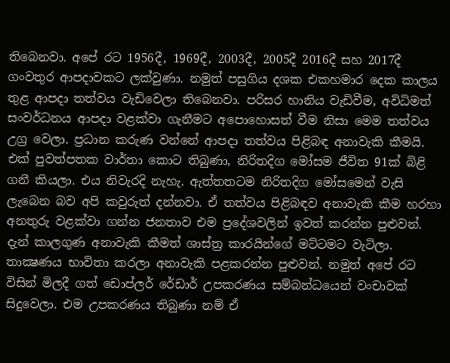තිබෙනවා. අපේ රට 1956දී, 1969දී, 2003දී, 2005දී 2016දී සහ 2017දී ගංවතුර ආපදාවකට ලක්වුණා. නමුත් පසුගිය දශක එකහමාර දෙක කාලය තුළ ආපදා තත්වය වැඩිවෙලා තිබෙනවා. පරිසර හානිය වැඩිවීම, අවිධිමත් සංවර්ධනය ආපදා වළක්වා ගැනීමට අපොහොසත් වීම නිසා මෙම තත්වය උග්‍ර වෙලා. ප්‍රධාන කරුණ වන්නේ ආපදා තත්වය පිළිබඳ අනාවැකි කීමයි. එක් පුවත්පතක වාර්තා කොට තිබුණා, නිරිතදිග මෝසම ජීවිත 91ක් බිළි ගනී කියලා. එය නිවැරදි නැහැ. ඇත්තතටම නිරිතදිග මෝසමෙන් වැසි ලැබෙන බව අපි කවුරුත් දන්නවා. ඒ තත්වය පිළිබඳව අනාවැකි කීම හරහා අනතුරු වළක්වා ගන්න ජනතාව එම ප්‍රදේශවලින් ඉවත් කරන්න පුළුවන්. දැන් කාලගුණ අනාවැකි කීමත් ශාස්ත්‍ර කාරයින්ගේ මට්ටමට වැටිලා. තාක්‍ෂණය භාවිතා කරලා අනාවැකි පළකරන්න පුළුවන්. නමුත් අපේ රට විසින් මිලදී ගත් ඩොප්ලර් රේඩාර් උපකරණය සම්බන්ධයෙන් වංචාවක් සිදුවෙලා. එම උපකරණය තිබුණා නම් ඒ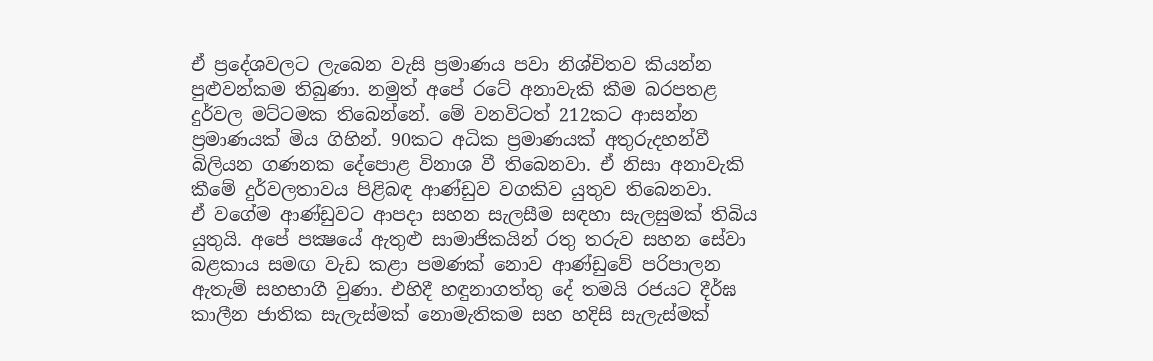ඒ ප්‍රදේශවලට ලැබෙන වැසි ප්‍රමාණය පවා නිශ්චිතව කියන්න පුළුවන්කම තිබුණා. නමුත් අපේ රටේ අනාවැකි කීම බරපතළ දුර්වල මට්ටමක තිබෙන්නේ. මේ වනවිටත් 212කට ආසන්න ප්‍රමාණයක් මිය ගිහින්. 90කට අධික ප්‍රමාණයක් අතුරුදහන්වී බිලියන ගණනක දේපොළ විනාශ වී තිබෙනවා. ඒ නිසා අනාවැකි කීමේ දුර්වලතාවය පිළිබඳ ආණ්ඩුව වගකිව යුතුව තිබෙනවා.
ඒ වගේම ආණ්ඩුවට ආපදා සහන සැලසීම සඳහා සැලසුමක් තිබිය යුතුයි. අපේ පක්‍ෂයේ ඇතුළු සාමාජිකයින් රතු තරුව සහන සේවා බළකාය සමඟ වැඩ කළා පමණක් නොව ආණ්ඩුවේ පරිපාලන ඇතැම් සහභාගී වුණා. එහිදී හඳුනාගත්තු දේ තමයි රජයට දීර්ඝ කාලීන ජාතික සැලැස්මක් නොමැතිකම සහ හදිසි සැලැස්මක්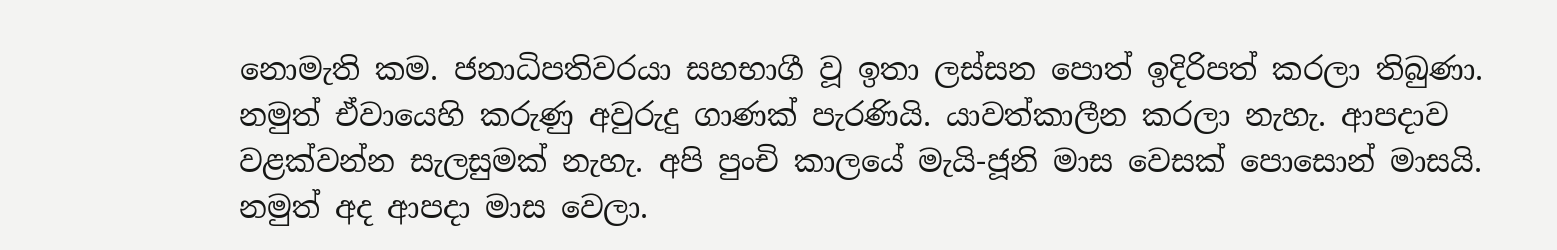නොමැති කම. ජනාධිපතිවරයා සහභාගී වූ ඉතා ලස්සන පොත් ඉදිරිපත් කරලා තිබුණා. නමුත් ඒවායෙහි කරුණු අවුරුදු ගාණක් පැරණියි. යාවත්කාලීන කරලා නැහැ. ආපදාව වළක්වන්න සැලසුමක් නැහැ. අපි පුංචි කාලයේ මැයි-ජූනි මාස වෙසක් පොසොන් මාසයි. නමුත් අද ආපදා මාස වෙලා.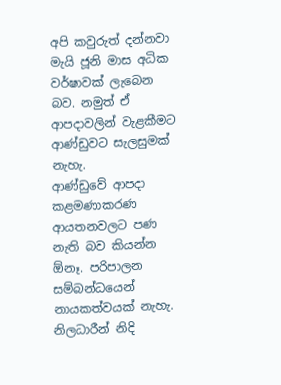අපි කවුරුත් දන්නවා මැයි ජූනි මාස අධික වර්ෂාවක් ලැබෙන බව. නමුත් ඒ ආපදාවලින් වැළකීමට ආණ්ඩුවට සැලසුමක් නැහැ.
ආණ්ඩුවේ ආපදා කළමණාකරණ ආයතනවලට පණ නැති බව කියන්න  ඕනෑ. පරිපාලන සම්බන්ධයෙන් නායකත්වයක් නැහැ. නිලධාරීන් නිදි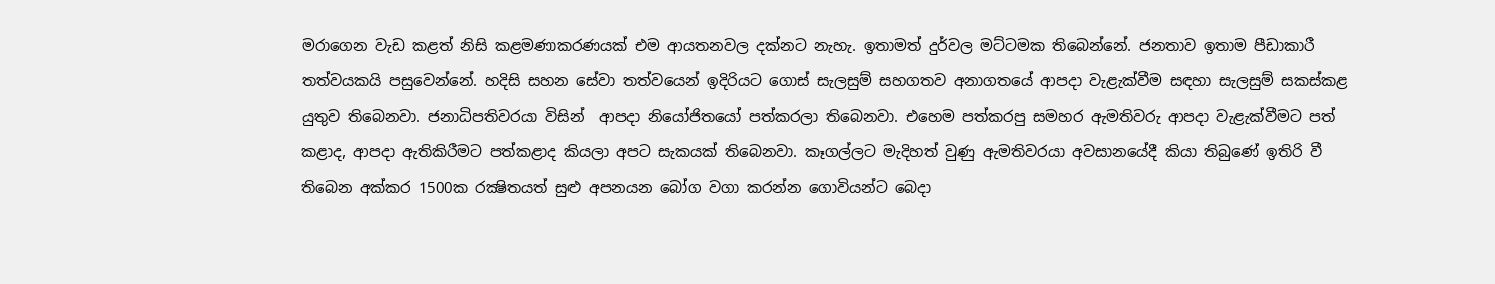මරාගෙන වැඩ කළත් නිසි කළමණාකරණයක් එම ආයතනවල දක්නට නැහැ. ඉතාමත් දුර්වල මට්ටමක තිබෙන්නේ. ජනතාව ඉතාම පීඩාකාරී තත්වයකයි පසුවෙන්නේ. හදිසි සහන සේවා තත්වයෙන් ඉදිරියට ගොස් සැලසුම් සහගතව අනාගතයේ ආපදා වැළැක්වීම සඳහා සැලසුම් සකස්කළ යුතුව තිබෙනවා. ජනාධිපතිවරයා විසින්  ආපදා නියෝජිතයෝ පත්කරලා තිබෙනවා. එහෙම පත්කරපු සමහර ඇමතිවරු ආපදා වැළැක්වීමට පත් කළාද, ආපදා ඇතිකිරීමට පත්කළාද කියලා අපට සැකයක් තිබෙනවා. කෑගල්ලට මැදිහත් වුණු ඇමතිවරයා අවසානයේදී කියා තිබුණේ ඉතිරි වී තිබෙන අක්කර 1500ක රක්‍ෂිතයත් සුළු අපනයන බෝග වගා කරන්න ගොවියන්ට බෙදා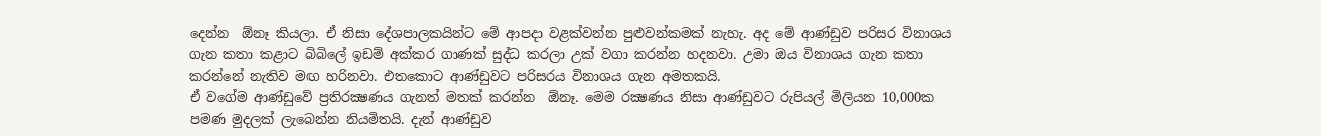දෙන්න  ඕනෑ කියලා. ඒ නිසා දේශපාලකයින්ට මේ ආපදා වළක්වන්න පුළුවන්කමක් නැහැ. අද මේ ආණ්ඩුව පරිසර විනාශය ගැන කතා කළාට බිබිලේ ඉඩම් අක්කර ගාණක් සුද්ධ කරලා උක් වගා කරන්න හදනවා. උමා ඔය විනාශය ගැන කතා කරන්නේ නැතිව මඟ හරිනවා. එතකොට ආණ්ඩුවට පරිසරය විනාශය ගැන අමතකයි.
ඒ වගේම ආණ්ඩුවේ ප්‍රතිරක්‍ෂණය ගැනත් මතක් කරන්න  ඕනෑ. මෙම රක්‍ෂණය නිසා ආණ්ඩුවට රුපියල් මිලියන 10,000ක පමණ මුදලක් ලැබෙන්න නියමිතයි. දැන් ආණ්ඩුව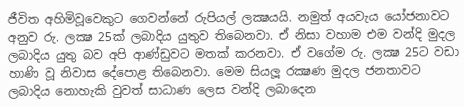ජීවිත අහිමිවූවෙකුට ගෙවන්නේ රුපියල් ලක්‍ෂයයි. නමුත් අයවැය යෝජනාවට අනුව රු. ලක්‍ෂ 25ක් ලබාදිය යුතුව තිබෙනවා. ඒ නිසා වහාම එම වන්දි මුදල ලබාදිය යුතු බව අපි ආණ්ඩුවට මතක් කරනවා. ඒ වගේම රු. ලක්‍ෂ 25ට වඩා හාණි වූ නිවාස දේපොළ තිබෙනවා. මෙම සියලූ රක්‍ෂණ මුදල ජනතාවට ලබාදිය නොහැකි වුවත් සාධාණ ලෙස වන්දි ලබාදෙන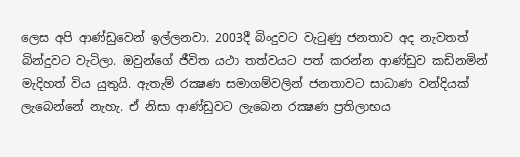ලෙස අපි ආණ්ඩුවෙන් ඉල්ලනවා. 2003දී බිංදුවට වැටුණු ජනතාව අද නැවතත් බින්දුවට වැටිලා. ඔවුන්ගේ ජීවිත යථා තත්වයට පත් කරන්න ආණ්ඩුව කඩිනමින් මැදිහත් විය යුතුයි. ඇතැම් රක්‍ෂණ සමාගම්වලින් ජනතාවට සාධාණ වන්දියක් ලැබෙන්නේ නැහැ. ඒ නිසා ආණ්ඩුවට ලැබෙන රක්‍ෂණ ප්‍රතිලාභය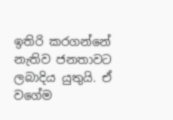ඉතිරි කරගන්නේ නැතිව ජනතාවට ලබාදිය යුතුයි. ඒ වගේම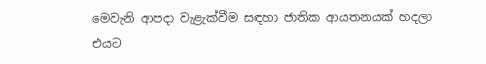මෙවැනි ආපදා වැළැක්වීම සඳහා ජාතික ආයතනයක් හදලා එයට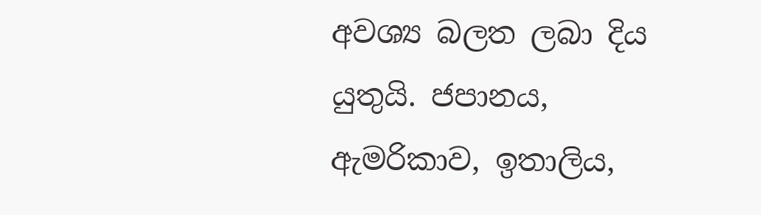අවශ්‍ය බලත ලබා දිය යුතුයි. ජපානය, ඇමරිකාව, ඉතාලිය,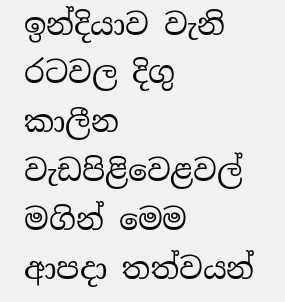ඉන්දියාව වැනි රටවල දිගු කාලීන වැඩපිළිවෙළවල් මගින් මෙම ආපදා තත්වයන්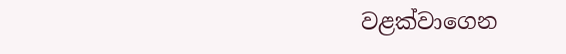වළක්වාගෙන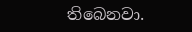තිබෙනවා.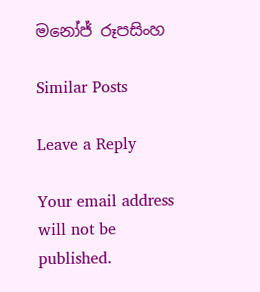මනෝජ් රූපසිංහ

Similar Posts

Leave a Reply

Your email address will not be published.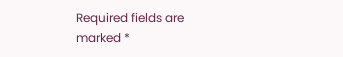Required fields are marked *